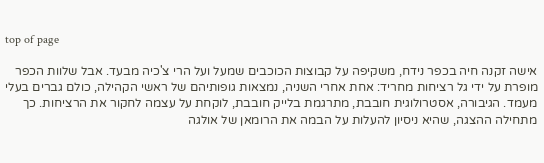top of page

אישה זקנה חיה בכפר נידח, משקיפה על קבוצות הכוכבים שמעל ועל הרי צ'כיה מבעד. אבל שלוות הכפר מופרת על ידי גל רציחות מחריד: אחת אחרי השניה, נמצאות גופותיהם של ראשי הקהילה, כולם גברים בעלי מעמד. הגיבורה, אסטרולוגית חובבת, מתרגמת בלייק חובבת, לוקחת על עצמה לחקור את הרציחות. כך מתחילה ההצגה, שהיא ניסיון להעלות על הבמה את הרומאן של אולגה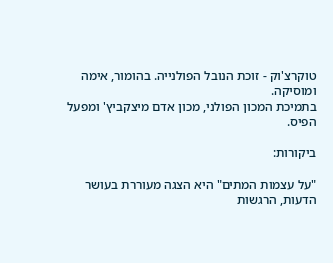טוקרצ'וק - זוכת הנובל הפולנייה. בהומור, אימה ומוסיקה.
בתמיכת המכון הפולני, מכון אדם מיצקביץ' ומפעל הפיס.

ביקורות:

"על עצמות המתים" היא הצגה מעוררת בעושר הדעות, הרגשות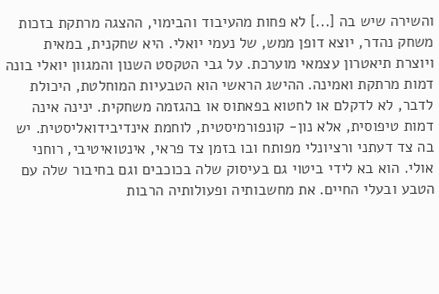והשירה שיש בה [...] לא פחות מהעיבוד והבימוי, ההצגה מרתקת בזכות משחק נהדר, יוצא דופן ממש, של נעמי יואלי. היא שחקנית, במאית ויוצרת תיאטרון עצמאי מוערכת. על גבי הטקסט השנון והמגוון יואלי בונה דמות מרתקת ואמינה. ההישג הראשי הוא הטבעיות המוחלטת, היכולת לדבר, לא לדקלם או לחטוא בפאתוס או בהגזמה משחקית. ינינה אינה דמות טיפוסית, אלא נון- קונפורמיסטית, לוחמת אינדיבידואליסטית. יש בה צד דעתני ורציונלי מפותח ובו בזמן צד פראי, אינטואיטיבי, רוחני אולי. הוא בא לידי ביטוי גם בעיסוק שלה בכוכבים וגם בחיבור שלה עם הטבע ובעלי החיים. את מחשבותיה ופעולותיה הרבות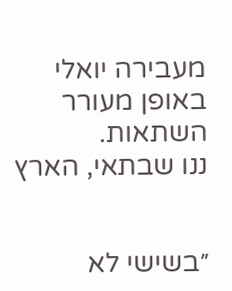מעבירה יואלי באופן מעורר השתאות.
ננו שבתאי, הארץ


״בשישי לא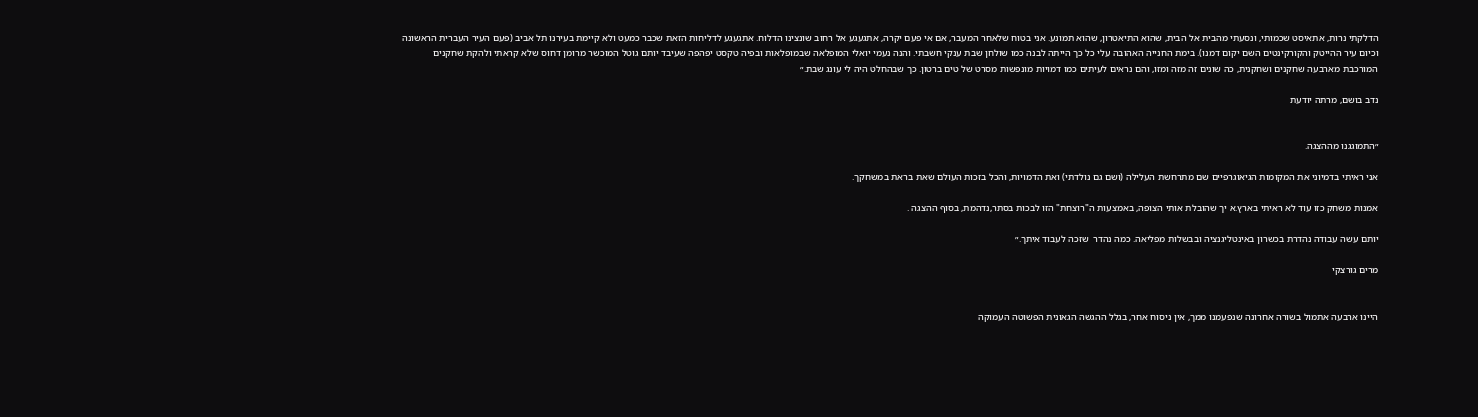הדלקתי נרות, אתאיסט שכמותי, ונסעתי מהבית אל הבית, שהוא התיאטרון, שהוא תמונע. אני בטוח שלאחר המעבר, אם אי פעם יקרה, אתגעגע אל רחוב שונצינו הדלוח. אתגעגע לדליחות הזאת שכבר כמעט ולא קיימת בעירנו תל אביב (פעם העיר העברית הראשונה וכיום עיר ההייטק והקורקינטים השם יקום דמנו). בימת החנייה האהובה עלי כל כך הייתה לבנה כמו שולחן שבת ענקי חשבתי. והנה נעמי יואלי המופלאה שבמופלאות ובפיה טקסט יפהפה שעיבד יותם גוטל המוכשר מרומן דחוס שלא קראתי ולהקת שחקנים המורכבת מארבעה שחקנים ושחקנית, כה שונים זה מזה ומזו, והם נראים לעיתים כמו דמויות מונפשות מסרט של טים ברטון. כך שבהחלט היה לי עונג שבת.״

נדב בושם, מרתה יודעת


״התמוגגנו מההצגה.

אני ראיתי בדמיוני את המקומות הגיאוגרפיים שם מתרחשת העלילה (ושם גם נולדתי) ואת הדמויות, והכל בזכות העולם שאת בראת במשחקך.

אמנות משחק כזו עוד לא ראיתי בארץ.א יך שהובלת אותי הצופה, באמצעות ה"רוצחת" הזו לבכות בסתר,נדהמת, בסוף ההצגה .

יותם עשה עבודה נהדרת בכשרון באינטליגנציה ובבשלות מפליאה. כמה נהדר  שזכה לעבוד איתך.״

מרים גורצקי


היינו ארבעה אתמול בשורה אחרונה שנפעמנו ממך, אין ניסוח אחר, בגלל ההגשה הגאונית הפשוטה העמוקה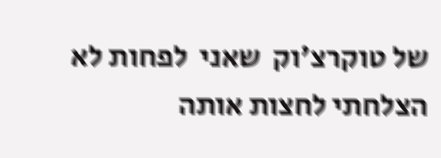של טוקרצ׳וק  שאני  לפחות לא הצלחתי לחצות אותה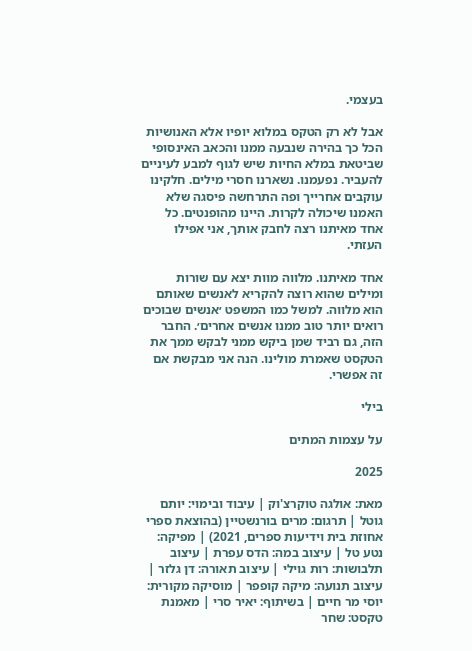בעצמי.

אבל לא רק הטקס במלוא יופיו אלא האנושיות הכל כך בהירה שנבעה ממנו והכאב האינסופי שביטאת במלא החיות שיש לגוף למבע לעיניים להעביר. נפעמנו. נשארנו חסרי מילים. חלקינו עוקבים אחרייך ופה התרחשה פיסגה שלא האמנו שיכולה לקרות. היינו מהופנטים. כל אחד מאיתנו רצה לחבק אותך, אני אפילו העזתי.

אחד מאיתנו. מלווה מוות יצא עם שורות ומילים שהוא רוצה להקריא לאנשים שאותם הוא מלווה. למשל כמו המשפט ׳אנשים שבוכים רואים יותר טוב ממנו אנשים אחרים׳. החבר הזה, גם רביד שמן ביקש ממני לבקש ממך את הטקסט שאמרת מולינו. הנה אני מבקשת אם זה אפשרי.

בילי

על עצמות המתים

2025

מאת: אולגה טוקרצ'וק | עיבוד ובימוי: יותם גוטל | תרגום: מרים בורנשטיין (בהוצאת ספרי אחוזת בית וידיעות ספרים, 2021) | מפיקה: נטע טל | עיצוב במה: הדס עפרת | עיצוב תלבושות: רות גוילי | עיצוב תאורה: דן גלזר | עיצוב תנועה: מיקה קופפר | מוסיקה מקורית: יוסי מר חיים | בשיתוף: יאיר סרי | מאמנת טקסט: שחר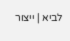לביא | ייצור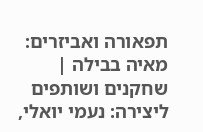תפאורה ואביזרים: מאיה בבילה | שחקנים ושותפים ליצירה: נעמי יואלי,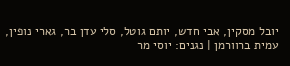יובל מסקין, אבי חדש, יותם גוטל, סלי עדן בר, גארי נופין, עמית ברוורמן | נגנים: יוסי מר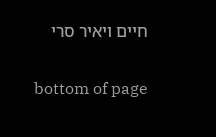חיים ויאיר סרי

bottom of page